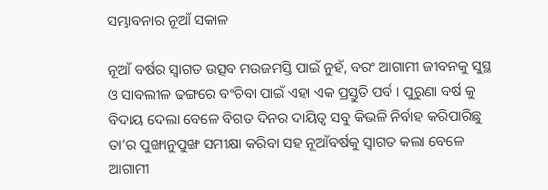ସମ୍ଭାବନାର ନୂଆଁ ସକାଳ

ନୂଆଁ ବର୍ଷର ସ୍ୱାଗତ ଉତ୍ସବ ମଉଜମସ୍ତି ପାଇଁ ନୁହଁ, ବରଂ ଆଗାମୀ ଜୀବନକୁ ସୁସ୍ଥ ଓ ସାବଲୀଳ ଢଙ୍ଗରେ ବଂଚିବା ପାଇଁ ଏହା ଏକ ପ୍ରସ୍ତୁତି ପର୍ବ । ପୁରୁଣା ବର୍ଷ କୁ ବିଦାୟ ଦେଲା ବେଳେ ବିଗତ ଦିନର ଦାୟିତ୍ୱ ସବୁ କିଭଳି ନିର୍ବାହ କରିପାରିଛୁ ତା’ର ପୁଙ୍ଖାନୁପୁଙ୍ଖ ସମୀକ୍ଷା କରିବା ସହ ନୂଆଁବର୍ଷକୁ ସ୍ୱାଗତ କଲା ବେଳେ ଆଗାମୀ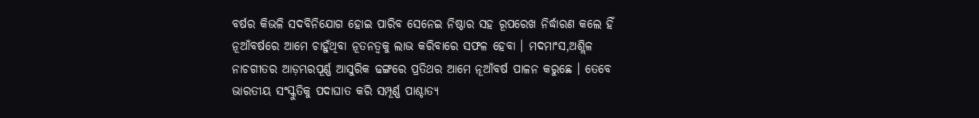ବର୍ଷର କିଭଳି ସଦବିନିଯୋଗ ହୋଇ ପାରିବ ସେନେଇ ନିଷ୍ଠାର ସହ ରୂପରେଖ ନିର୍ଦ୍ଧାରଣ କଲେ ହିଁ ନୂଆଁବର୍ଷରେ ଆମେ ଚାହୁଁଥିବା ନୂତନତ୍ୱକୁ ଲାଭ କରିବାରେ ସଫଳ ହେବା । ମଦମାଂସ,ଅଶ୍ଲିଳ ନାଚଗୀତର ଆଡ଼ମ୍ଭରପୂର୍ଣ୍ଣ ଆସୁରିକ ଢଙ୍ଗରେ ପ୍ରତିଥର ଆମେ ନୂଆଁବର୍ଷ ପାଳନ କରୁଛେ । ତେବେ ଭାରତୀୟ ସଂସ୍କୁତିକୁ ପଦାଘାତ କରି ସମ୍ପୂର୍ଣ୍ଣ ପାଶ୍ଚାତ୍ଯ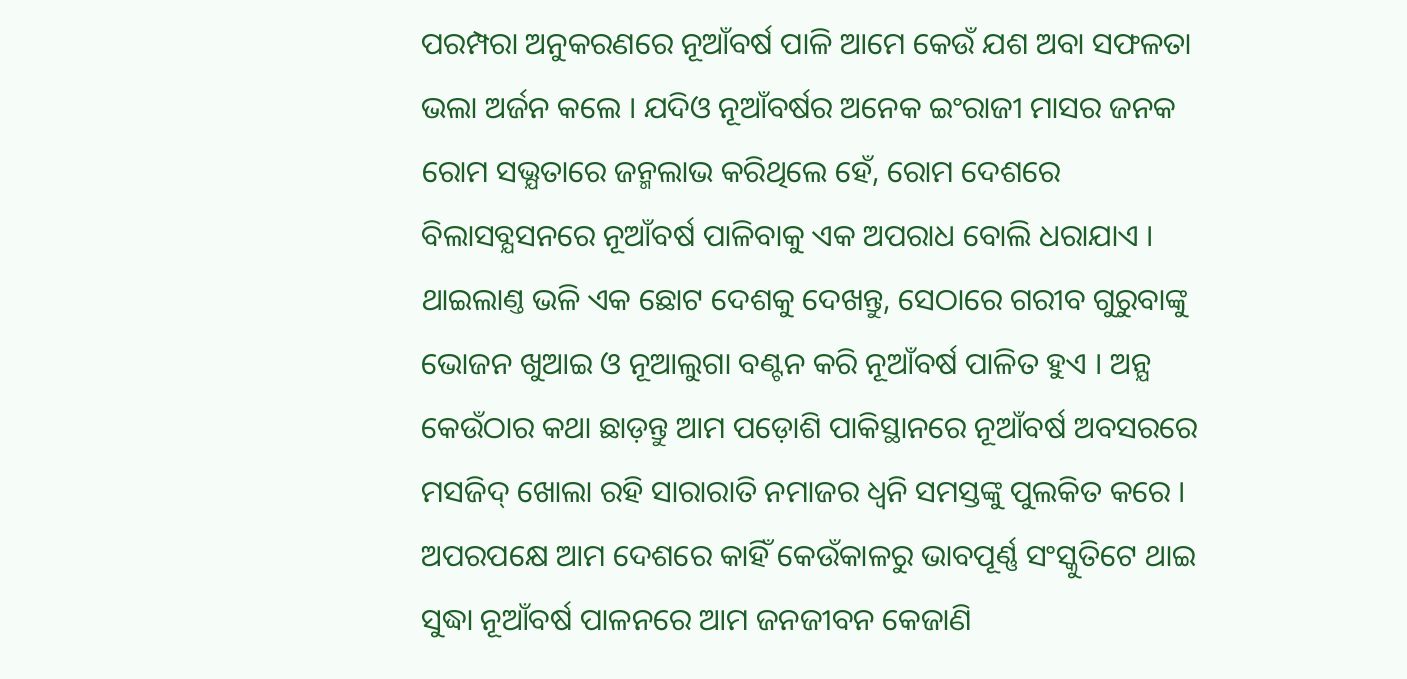ପରମ୍ପରା ଅନୁକରଣରେ ନୂଆଁବର୍ଷ ପାଳି ଆମେ କେଉଁ ଯଶ ଅବା ସଫଳତା ଭଲା ଅର୍ଜନ କଲେ । ଯଦିଓ ନୂଆଁବର୍ଷର ଅନେକ ଇଂରାଜୀ ମାସର ଜନକ ରୋମ ସଭ୍ଯତାରେ ଜନ୍ମଲାଭ କରିଥିଲେ ହେଁ, ରୋମ ଦେଶରେ ବିଲାସବ୍ଯସନରେ ନୂଆଁବର୍ଷ ପାଳିବାକୁ ଏକ ଅପରାଧ ବୋଲି ଧରାଯାଏ । ଥାଇଲାଣ୍ତ ଭଳି ଏକ ଛୋଟ ଦେଶକୁ ଦେଖନ୍ତୁ, ସେଠାରେ ଗରୀବ ଗୁରୁବାଙ୍କୁ ଭୋଜନ ଖୁଆଇ ଓ ନୂଆଲୁଗା ବଣ୍ଟନ କରି ନୂଆଁବର୍ଷ ପାଳିତ ହୁଏ । ଅନ୍ଯ କେଉଁଠାର କଥା ଛାଡ଼ନ୍ତୁ ଆମ ପଡ଼ୋଶି ପାକିସ୍ଥାନରେ ନୂଆଁବର୍ଷ ଅବସରରେ ମସଜିଦ୍ ଖୋଲା ରହି ସାରାରାତି ନମାଜର ଧ୍ୱନି ସମସ୍ତଙ୍କୁ ପୁଲକିତ କରେ । ଅପରପକ୍ଷେ ଆମ ଦେଶରେ କାହିଁ କେଉଁକାଳରୁ ଭାବପୂର୍ଣ୍ଣ ସଂସ୍କୁତିଟେ ଥାଇ ସୁଦ୍ଧା ନୂଆଁବର୍ଷ ପାଳନରେ ଆମ ଜନଜୀବନ କେଜାଣି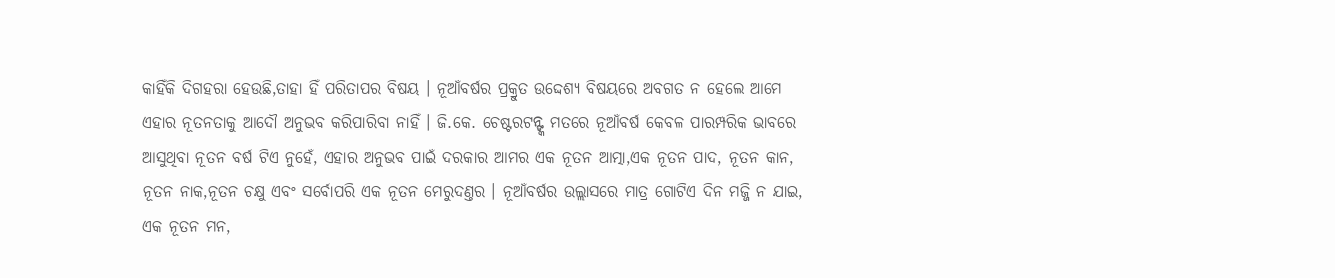କାହିଁକି ଦିଗହରା ହେଉଛି,ତାହା ହିଁ ପରିତାପର ବିଷୟ । ନୂଆଁବର୍ଷର ପ୍ରକ୍ରୁତ ଉଦ୍ଦେଶ୍ଯ ବିଷୟରେ ଅବଗତ ନ ହେଲେ ଆମେ ଏହାର ନୂତନତାକୁ ଆଦୌ ଅନୁଭବ କରିପାରିବା ନାହିଁ । ଜି.କେ. ଚେଷ୍ଟରଟନ୍ଙ୍କ ମତରେ ନୂଆଁବର୍ଷ କେବଳ ପାରମ୍ପରିକ ଭାବରେ ଆସୁଥିବା ନୂତନ ବର୍ଷ ଟିଏ ନୁହେଁ, ଏହାର ଅନୁଭବ ପାଇଁ ଦରକାର ଆମର ଏକ ନୂତନ ଆତ୍ମା,ଏକ ନୂତନ ପାଦ, ନୂତନ କାନ, ନୂତନ ନାକ,ନୂତନ ଚକ୍ଷୁ ଏବଂ ସର୍ବୋପରି ଏକ ନୂତନ ମେରୁଦଣ୍ତର । ନୂଆଁବର୍ଷର ଉଲ୍ଲାସରେ ମାତ୍ର ଗୋଟିଏ ଦିନ ମଜ୍ଜି ନ ଯାଇ, ଏକ ନୂତନ ମନ,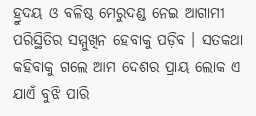ହ୍ରୁଦୟ ଓ ବଳିଷ୍ଠ ମେରୁଦଣ୍ଡ ନେଇ ଆଗାମୀ ପରିସ୍ଥିତିର ସମ୍ମୁଖିନ ହେବାକୁ ପଡ଼ିବ । ସତକଥା କହିବାକୁ ଗଲେ ଆମ ଦେଶର ପ୍ରାୟ ଲୋକ ଏ ଯାଏଁ ବୁଝି ପାରି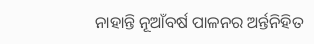ନାହାନ୍ତି ନୂଆଁବର୍ଷ ପାଳନର ଅର୍ନ୍ତନିହିତ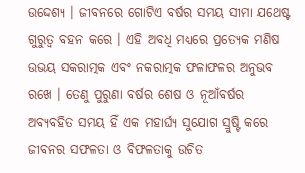ଉଦ୍ଦେଶ୍ୟ । ଜୀବନରେ ଗୋଟିଏ ବର୍ଷର ସମୟ ସୀମା ଯଥେଷ୍ଟ ଗୁରୁତ୍ୱ ବହନ କରେ । ଏହି ଅବଧି ମଧ୍ଯରେ ପ୍ରତ୍ଯେକ ମଣିଷ ଉଭୟ ସକରାତ୍ମକ ଏବଂ ନକରାତ୍ମକ ଫଳାଫଳର ଅନୁଭବ ରଖେ । ତେଣୁ ପୁରୁଣା ବର୍ଷର ଶେଷ ଓ ନୂଆଁବର୍ଷର ଅବ୍ଯବହିତ ସମୟ ହିଁ ଏକ ମହାର୍ଘ୍ଯ ସୁଯୋଗ ସ୍ରୁଷ୍ଟି କରେ ଜୀବନର ସଫଳତା ଓ ବିଫଳତାକୁ ଉଚିତ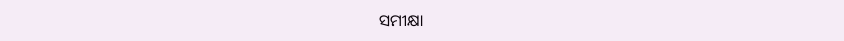ସମୀକ୍ଷା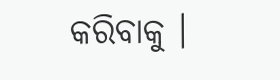କରିବାକୁ ।